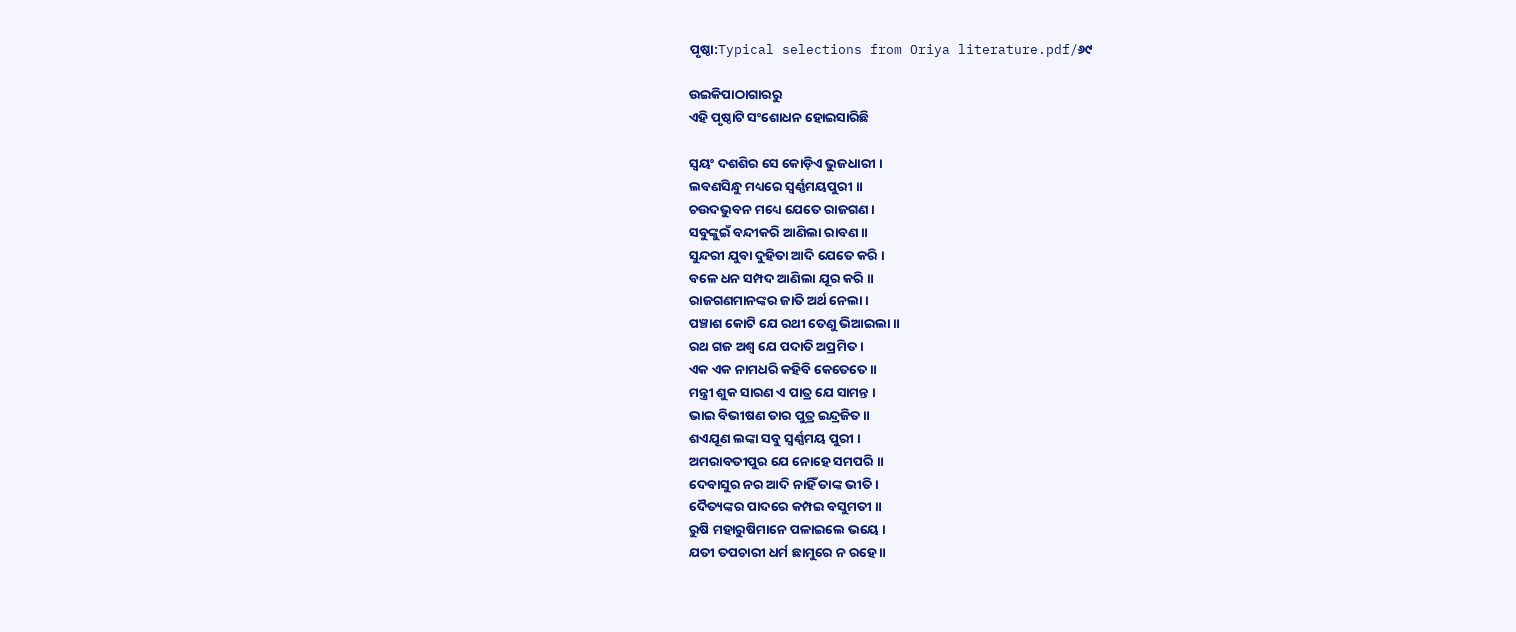ପୃଷ୍ଠା:Typical selections from Oriya literature.pdf/୬୯

ଉଇକିପାଠାଗାର‌ରୁ
ଏହି ପୃଷ୍ଠାଟି ସଂଶୋଧନ ହୋଇସାରିଛି

ସ୍ବୟଂ ଦଶଶିର ସେ କୋଡ଼ିଏ ଭୁଜଧାରୀ ।
ଲବଣସିନ୍ଧୁ ମଧ୍ୟରେ ସ୍ବର୍ଣ୍ଣମୟପୁରୀ ॥
ଚଉଦଭୁବନ ମଧ୍ୟେ ଯେତେ ରାଜଗଣ ।
ସବୁଙ୍କୁଇଁ ବନ୍ଦୀକରି ଆଣିଲା ରାବଣ ॥
ସୁନ୍ଦରୀ ଯୁବା ଦୁହିତା ଆଦି ଯେତେ କରି ।
ବଳେ ଧନ ସମ୍ପଦ ଆଣିଲା ଯୂର କରି ॥
ରାଜଗଣମାନଙ୍କର ଜାତି ଅର୍ଥ ନେଲା ।
ପଞ୍ଚାଶ କୋଟି ଯେ ରଥୀ ତେଣୁ ଭିଆଇଲା ॥
ରଥ ଗଜ ଅଶ୍ବ ଯେ ପଦାତି ଅପ୍ରମିତ ।
ଏକ ଏକ ନାମଧରି କହିବି କେତେତେ ॥
ମନ୍ତ୍ରୀ ଶୁକ ସାରଣ ଏ ପାତ୍ର ଯେ ସାମନ୍ତ ।
ଭାଇ ବିଭୀଷଣ ତାର ପୁତ୍ର ଇନ୍ଦ୍ରଜିତ ॥
ଶଏଯୂଣ ଲଙ୍କା ସବୁ ସ୍ବର୍ଣ୍ଣମୟ ପୁରୀ ।
ଅମରାବତୀପୁର ଯେ ନୋହେ ସମପରି ॥
ଦେବାସୁର ନର ଆଦି ନାହିଁ ତାଙ୍କ ଭୀତି ।
ଦୈତ୍ୟଙ୍କର ପାଦରେ କମ୍ପଇ ବସୁମତୀ ॥
ରୁଷି ମହାରୁଷିମାନେ ପଳାଇଲେ ଭୟେ ।
ଯତୀ ତପଚାରୀ ଧର୍ମ ଛାମୁରେ ନ ରହେ ॥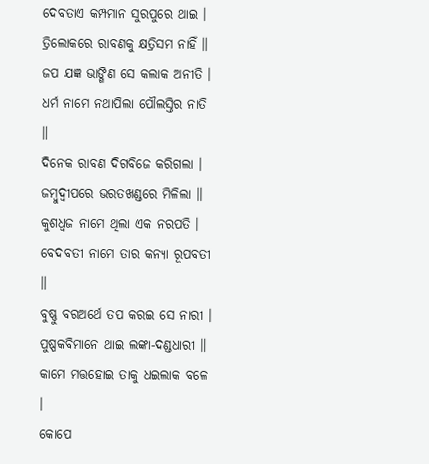ଦେବତାଏ କମ୍ପମାନ ସୁରପୁରେ ଥାଇ ।
ତ୍ରିଲୋକରେ ରାବଣକୁ କ୍ଷତ୍ରିସମ ନାହିଁ ॥
ଜପ ଯଜ୍ଞ ଭାଙ୍ଗିଣ ସେ କଲାକ ଅନୀତି ।
ଧର୍ମ ନାମେ ନଥାପିଲା ପୌଲସ୍ତିର ନାତି ॥
ଦିନେକ ରାବଣ ଦିଗବିଜେ କରିଗଲା ।
ଜମ୍ବୁଦ୍ବୀପରେ ଭରତଖଣ୍ଡରେ ମିଳିଲା ॥
କୁଶଧ୍ବଜ ନାମେ ଥିଲା ଏକ ନରପତି ।
ବେଦବତୀ ନାମେ ତାର କନ୍ୟା ରୂପବତୀ ॥
ବୁଷ୍ଣୁ ବରଅର୍ଥେ ତପ କରଇ ସେ ନାରୀ ।
ପୁଷ୍ପକବିମାନେ ଥାଇ ଲଙ୍କା-ଦଣ୍ଡଧାରୀ ॥
କାମେ ମତ୍ତହୋଇ ତାକୁ ଧଇଲାକ ବଳେ ।
କୋପେ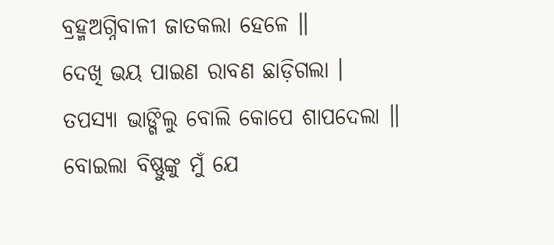ବ୍ରହ୍ମଅଗ୍ନିବାଳୀ ଜାତକଲା ହେଳେ ॥
ଦେଖି ଭୟ ପାଇଣ ରାବଣ ଛାଡ଼ିଗଲା ।
ତପସ୍ୟା ଭାଙ୍ଗିଲୁ ବୋଲି କୋପେ ଶାପଦେଲା ॥
ବୋଇଲା ବିଷ୍ଣୁଙ୍କୁ ମୁଁ ଯେ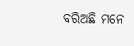ବରିଅଛି ମନେ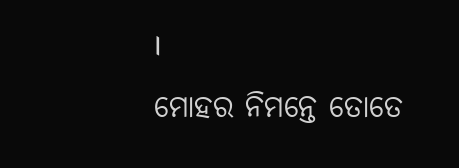।
ମୋହର ନିମନ୍ତେ ତୋତେ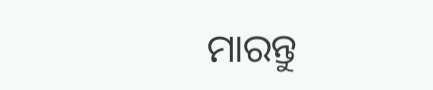ମାରନ୍ତୁ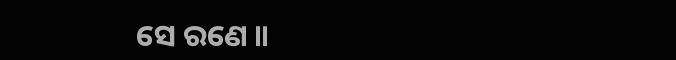ସେ ରଣେ ॥